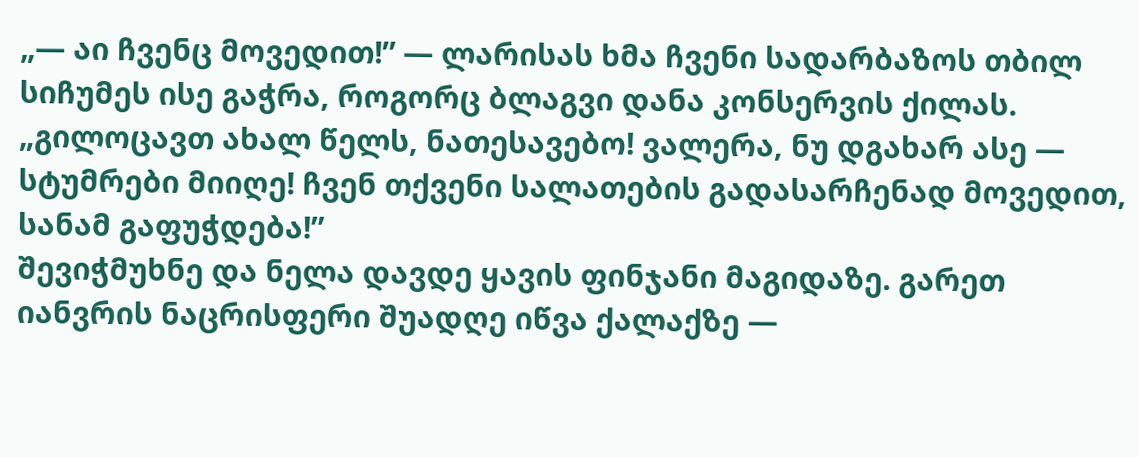„— აი ჩვენც მოვედით!” — ლარისას ხმა ჩვენი სადარბაზოს თბილ სიჩუმეს ისე გაჭრა, როგორც ბლაგვი დანა კონსერვის ქილას. „გილოცავთ ახალ წელს, ნათესავებო! ვალერა, ნუ დგახარ ასე — სტუმრები მიიღე! ჩვენ თქვენი სალათების გადასარჩენად მოვედით, სანამ გაფუჭდება!”
შევიჭმუხნე და ნელა დავდე ყავის ფინჯანი მაგიდაზე. გარეთ იანვრის ნაცრისფერი შუადღე იწვა ქალაქზე —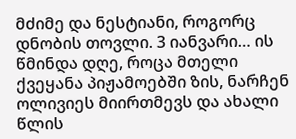მძიმე და ნესტიანი, როგორც დნობის თოვლი. 3 იანვარი… ის წმინდა დღე, როცა მთელი ქვეყანა პიჟამოებში ზის, ნარჩენ ოლივიეს მიირთმევს და ახალი წლის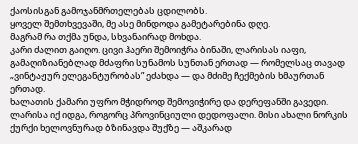ქაოსისგან გამოჯანმრთელებას ცდილობს.
ყოველ შემთხვევაში, მე ასე მინდოდა გამეტარებინა დღე.
მაგრამ რა თქმა უნდა, სხვანაირად მოხდა.
კარი ძალით გაიღო. ცივი ჰაერი შემოიჭრა ბინაში, ლარისას იაფი, გამაღიზიანებლად მძაფრი სუნამოს სუნთან ერთად — რომელსაც თავად „ვინტაჟურ ელეგანტურობას” ეძახდა — და მძიმე ჩექმების ხმაურთან ერთად.
ხალათის ქამარი უფრო მჭიდროდ შემოვიჭირე და დერეფანში გავედი.
ლარისა იქ იდგა, როგორც პროვინციული დედოფალი. მისი ახალი ნორკის ქურქი ხელოვნურად ბზინავდა შუქზე — აშკარად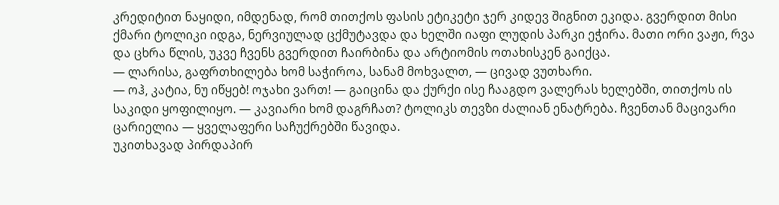კრედიტით ნაყიდი, იმდენად, რომ თითქოს ფასის ეტიკეტი ჯერ კიდევ შიგნით ეკიდა. გვერდით მისი ქმარი ტოლიკი იდგა, ნერვიულად ცქმუტავდა და ხელში იაფი ლუდის პარკი ეჭირა. მათი ორი ვაჟი, რვა და ცხრა წლის, უკვე ჩვენს გვერდით ჩაირბინა და არტიომის ოთახისკენ გაიქცა.
— ლარისა, გაფრთხილება ხომ საჭიროა, სანამ მოხვალთ, — ცივად ვუთხარი.
— ოჰ, კატია, ნუ იწყებ! ოჯახი ვართ! — გაიცინა და ქურქი ისე ჩააგდო ვალერას ხელებში, თითქოს ის საკიდი ყოფილიყო. — კავიარი ხომ დაგრჩათ? ტოლიკს თევზი ძალიან ენატრება. ჩვენთან მაცივარი ცარიელია — ყველაფერი საჩუქრებში წავიდა.
უკითხავად პირდაპირ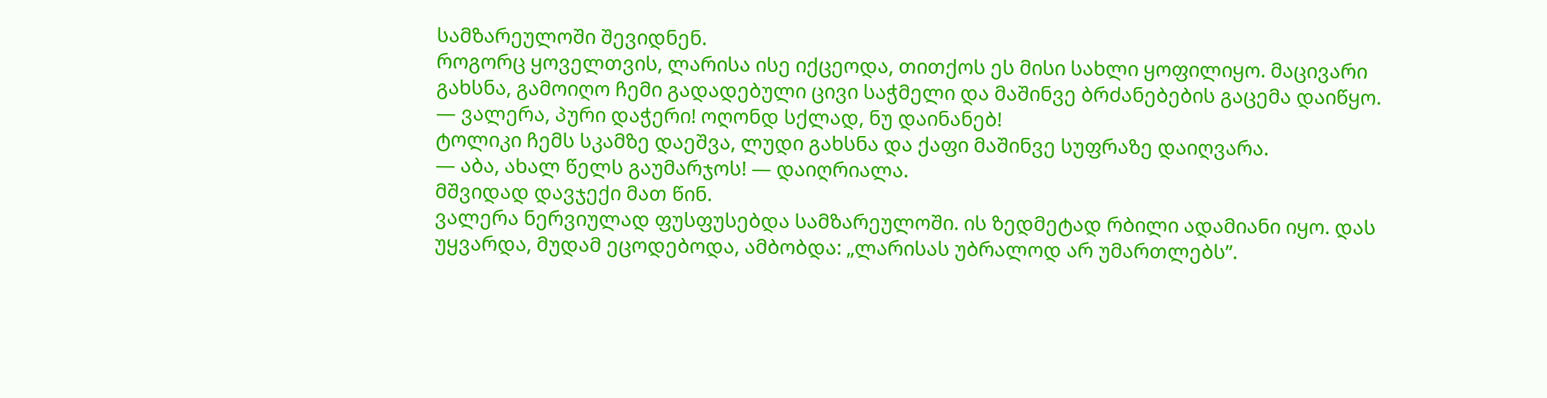სამზარეულოში შევიდნენ.
როგორც ყოველთვის, ლარისა ისე იქცეოდა, თითქოს ეს მისი სახლი ყოფილიყო. მაცივარი გახსნა, გამოიღო ჩემი გადადებული ცივი საჭმელი და მაშინვე ბრძანებების გაცემა დაიწყო.
— ვალერა, პური დაჭერი! ოღონდ სქლად, ნუ დაინანებ!
ტოლიკი ჩემს სკამზე დაეშვა, ლუდი გახსნა და ქაფი მაშინვე სუფრაზე დაიღვარა.
— აბა, ახალ წელს გაუმარჯოს! — დაიღრიალა.
მშვიდად დავჯექი მათ წინ.
ვალერა ნერვიულად ფუსფუსებდა სამზარეულოში. ის ზედმეტად რბილი ადამიანი იყო. დას უყვარდა, მუდამ ეცოდებოდა, ამბობდა: „ლარისას უბრალოდ არ უმართლებს”.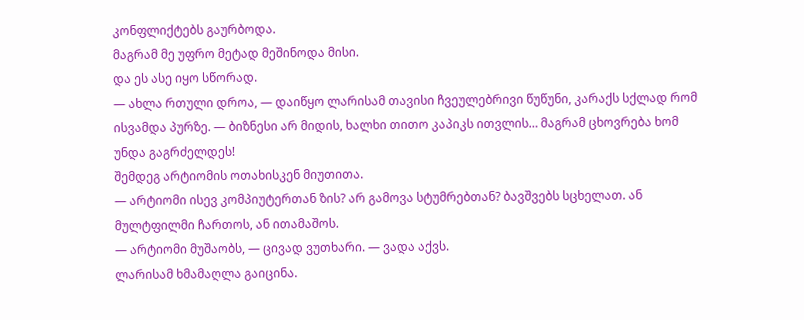კონფლიქტებს გაურბოდა.
მაგრამ მე უფრო მეტად მეშინოდა მისი.
და ეს ასე იყო სწორად.
— ახლა რთული დროა, — დაიწყო ლარისამ თავისი ჩვეულებრივი წუწუნი, კარაქს სქლად რომ ისვამდა პურზე. — ბიზნესი არ მიდის, ხალხი თითო კაპიკს ითვლის… მაგრამ ცხოვრება ხომ უნდა გაგრძელდეს!
შემდეგ არტიომის ოთახისკენ მიუთითა.
— არტიომი ისევ კომპიუტერთან ზის? არ გამოვა სტუმრებთან? ბავშვებს სცხელათ. ან მულტფილმი ჩართოს, ან ითამაშოს.
— არტიომი მუშაობს, — ცივად ვუთხარი. — ვადა აქვს.
ლარისამ ხმამაღლა გაიცინა.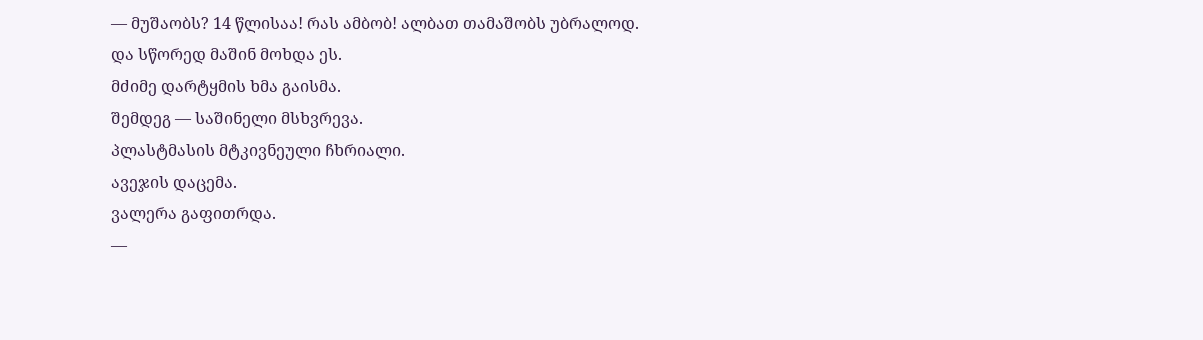— მუშაობს? 14 წლისაა! რას ამბობ! ალბათ თამაშობს უბრალოდ.
და სწორედ მაშინ მოხდა ეს.
მძიმე დარტყმის ხმა გაისმა.
შემდეგ — საშინელი მსხვრევა.
პლასტმასის მტკივნეული ჩხრიალი.
ავეჯის დაცემა.
ვალერა გაფითრდა.
—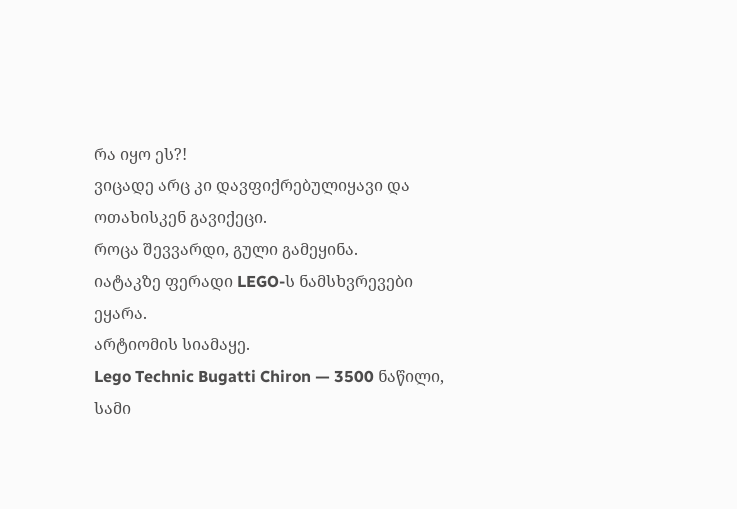რა იყო ეს?!
ვიცადე არც კი დავფიქრებულიყავი და ოთახისკენ გავიქეცი.
როცა შევვარდი, გული გამეყინა.
იატაკზე ფერადი LEGO-ს ნამსხვრევები ეყარა.
არტიომის სიამაყე.
Lego Technic Bugatti Chiron — 3500 ნაწილი, სამი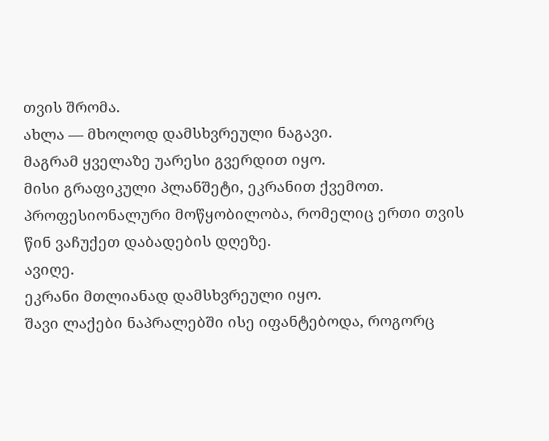თვის შრომა.
ახლა — მხოლოდ დამსხვრეული ნაგავი.
მაგრამ ყველაზე უარესი გვერდით იყო.
მისი გრაფიკული პლანშეტი, ეკრანით ქვემოთ.
პროფესიონალური მოწყობილობა, რომელიც ერთი თვის წინ ვაჩუქეთ დაბადების დღეზე.
ავიღე.
ეკრანი მთლიანად დამსხვრეული იყო.
შავი ლაქები ნაპრალებში ისე იფანტებოდა, როგორც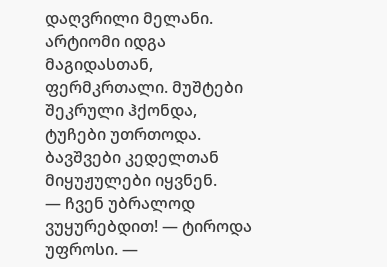დაღვრილი მელანი.
არტიომი იდგა მაგიდასთან, ფერმკრთალი. მუშტები შეკრული ჰქონდა, ტუჩები უთრთოდა.
ბავშვები კედელთან მიყუჟულები იყვნენ.
— ჩვენ უბრალოდ ვუყურებდით! — ტიროდა უფროსი. —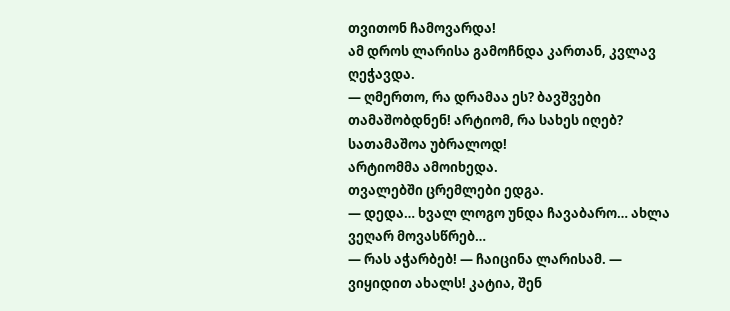თვითონ ჩამოვარდა!
ამ დროს ლარისა გამოჩნდა კართან, კვლავ ღეჭავდა.
— ღმერთო, რა დრამაა ეს? ბავშვები თამაშობდნენ! არტიომ, რა სახეს იღებ? სათამაშოა უბრალოდ!
არტიომმა ამოიხედა.
თვალებში ცრემლები ედგა.
— დედა… ხვალ ლოგო უნდა ჩავაბარო… ახლა ვეღარ მოვასწრებ…
— რას აჭარბებ! — ჩაიცინა ლარისამ. — ვიყიდით ახალს! კატია, შენ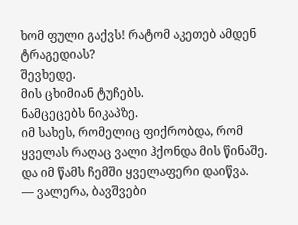ხომ ფული გაქვს! რატომ აკეთებ ამდენ ტრაგედიას?
შევხედე.
მის ცხიმიან ტუჩებს.
ნამცეცებს ნიკაპზე.
იმ სახეს, რომელიც ფიქრობდა, რომ ყველას რაღაც ვალი ჰქონდა მის წინაშე.
და იმ წამს ჩემში ყველაფერი დაიწვა.
— ვალერა, ბავშვები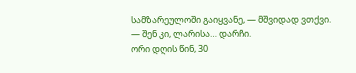სამზარეულოში გაიყვანე, — მშვიდად ვთქვი.
— შენ კი, ლარისა… დარჩი.
ორი დღის წინ, 30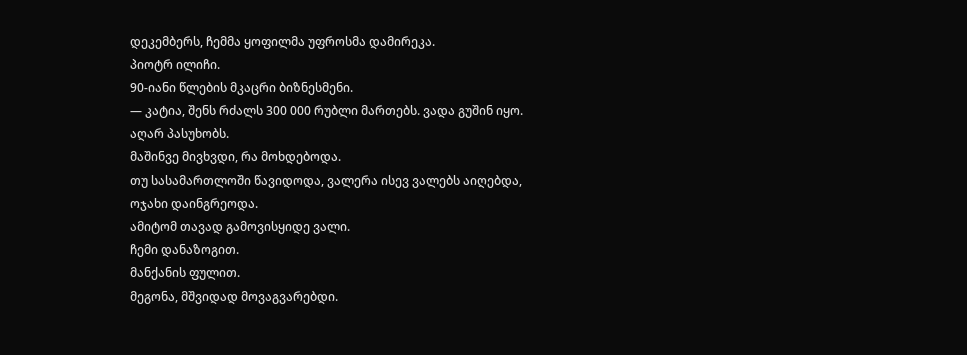დეკემბერს, ჩემმა ყოფილმა უფროსმა დამირეკა.
პიოტრ ილიჩი.
90-იანი წლების მკაცრი ბიზნესმენი.
— კატია, შენს რძალს 300 000 რუბლი მართებს. ვადა გუშინ იყო. აღარ პასუხობს.
მაშინვე მივხვდი, რა მოხდებოდა.
თუ სასამართლოში წავიდოდა, ვალერა ისევ ვალებს აიღებდა, ოჯახი დაინგრეოდა.
ამიტომ თავად გამოვისყიდე ვალი.
ჩემი დანაზოგით.
მანქანის ფულით.
მეგონა, მშვიდად მოვაგვარებდი.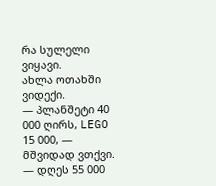რა სულელი ვიყავი.
ახლა ოთახში ვიდექი.
— პლანშეტი 40 000 ღირს, LEGO 15 000, — მშვიდად ვთქვი. — დღეს 55 000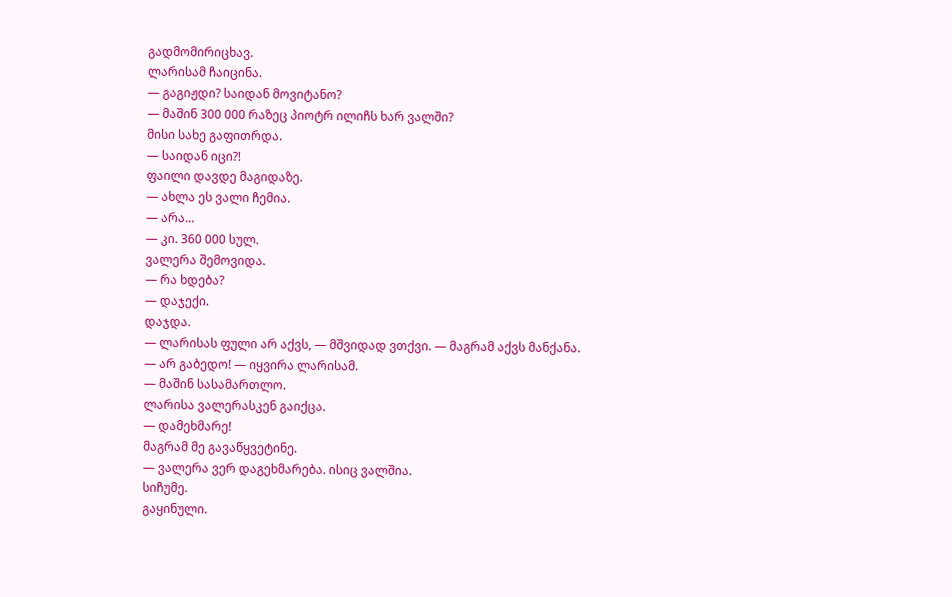გადმომირიცხავ.
ლარისამ ჩაიცინა.
— გაგიჟდი? საიდან მოვიტანო?
— მაშინ 300 000 რაზეც პიოტრ ილიჩს ხარ ვალში?
მისი სახე გაფითრდა.
— საიდან იცი?!
ფაილი დავდე მაგიდაზე.
— ახლა ეს ვალი ჩემია.
— არა…
— კი. 360 000 სულ.
ვალერა შემოვიდა.
— რა ხდება?
— დაჯექი.
დაჯდა.
— ლარისას ფული არ აქვს, — მშვიდად ვთქვი. — მაგრამ აქვს მანქანა.
— არ გაბედო! — იყვირა ლარისამ.
— მაშინ სასამართლო.
ლარისა ვალერასკენ გაიქცა.
— დამეხმარე!
მაგრამ მე გავაწყვეტინე.
— ვალერა ვერ დაგეხმარება. ისიც ვალშია.
სიჩუმე.
გაყინული.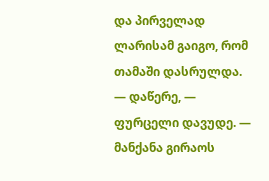და პირველად ლარისამ გაიგო, რომ თამაში დასრულდა.
— დაწერე, — ფურცელი დავუდე. — მანქანა გირაოს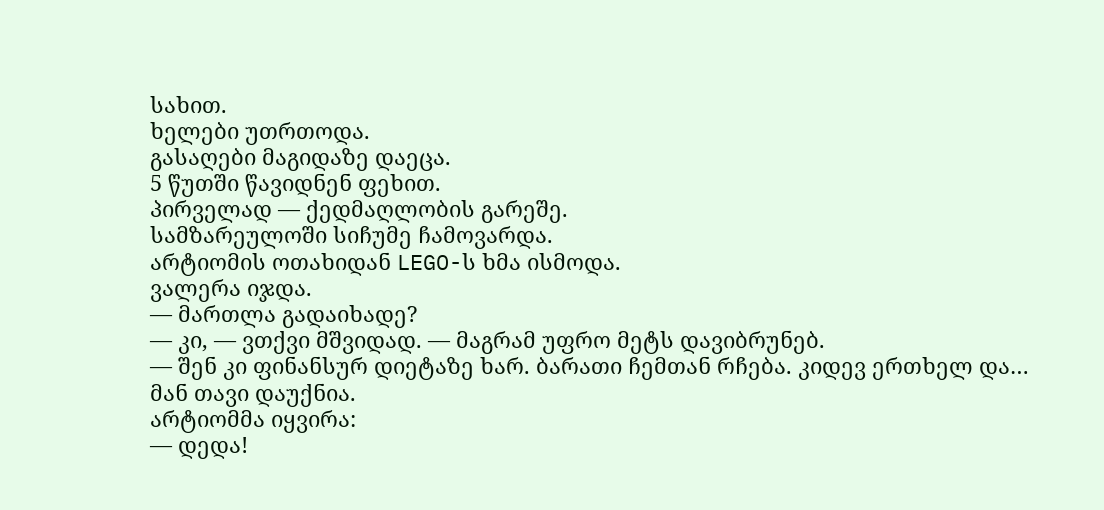სახით.
ხელები უთრთოდა.
გასაღები მაგიდაზე დაეცა.
5 წუთში წავიდნენ ფეხით.
პირველად — ქედმაღლობის გარეშე.
სამზარეულოში სიჩუმე ჩამოვარდა.
არტიომის ოთახიდან LEGO-ს ხმა ისმოდა.
ვალერა იჯდა.
— მართლა გადაიხადე?
— კი, — ვთქვი მშვიდად. — მაგრამ უფრო მეტს დავიბრუნებ.
— შენ კი ფინანსურ დიეტაზე ხარ. ბარათი ჩემთან რჩება. კიდევ ერთხელ და…
მან თავი დაუქნია.
არტიომმა იყვირა:
— დედა!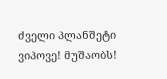ძველი პლანშეტი ვიპოვე! მუშაობს!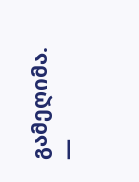გამეღიმა.
—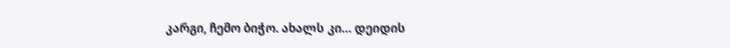კარგი, ჩემო ბიჭო. ახალს კი… დეიდის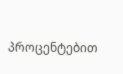პროცენტებით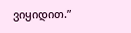ვიყიდით.”